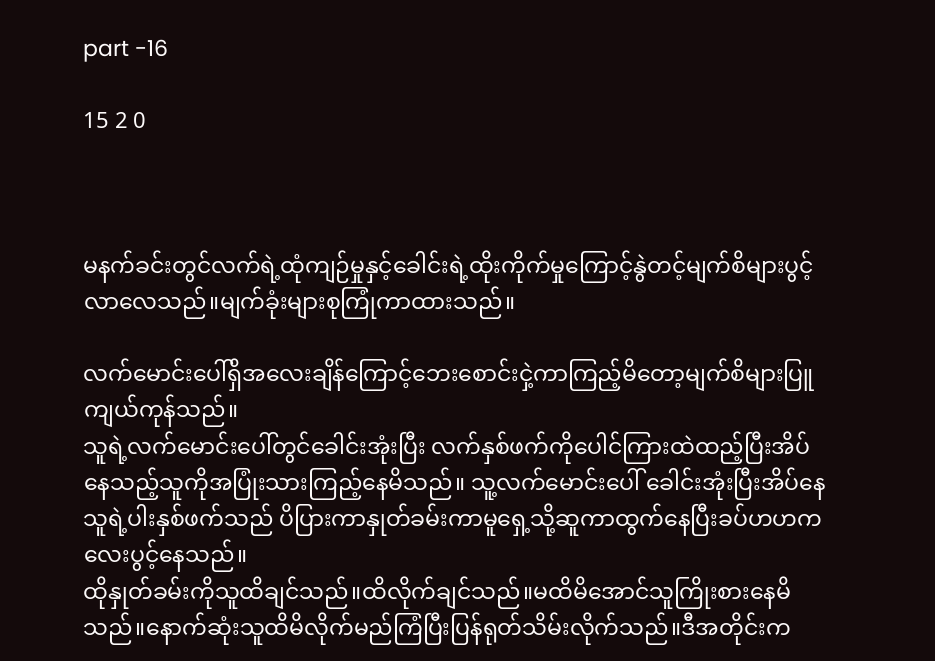part -16

15 2 0



မနက်ခင်းတွင်လက်ရဲ့ထုံကျဉ်မှုနှင့်ခေါင်းရဲ့ထိုးကိုက်မှုကြောင့်နွဲတင့်မျက်စိများပွင့်လာလေသည်။မျက်ခုံးများစုကြုံကာထားသည်။

လက်မောင်းပေါ်ရှိ‌အလေးချိန်ကြောင့်ဘေးစောင်းငှဲ့ကာကြည့်မိတော့မျက်စိများပြူကျယ်ကုန်သည်။
သူရဲ့လက်မောင်းပေါ်တွင်ခေါင်းအုံးပြီး လက်နှစ်ဖက်ကိုပေါင်ကြားထဲထည့်ပြီးအိပ်နေသည့်သူကိုအပြုံးသားကြည့်နေမိသည်။ သူ့လက်မောင်းပေါ် ခေါင်းအုံးပြီးအိပ်နေသူရဲ့ပါးနှစ်ဖက်သည် ပိပြားကာနှုတ်ခမ်းကာမူရှေ့သို့ဆူကာထွက်နေပြီးခပ်ဟဟကလေးပွင့်နေသည်။
ထိုနှုတ်ခမ်းကိုသူထိချင်သည်။ထိလိုက်ချင်သည်။မထိမိအောင်သူကြိုးစားနေမိသည်။နောက်ဆုံးသူထိမိလိုက်မည်ကြံပြီးပြန်ရုတ်သိမ်းလိုက်သည်။ဒီအတိုင်းက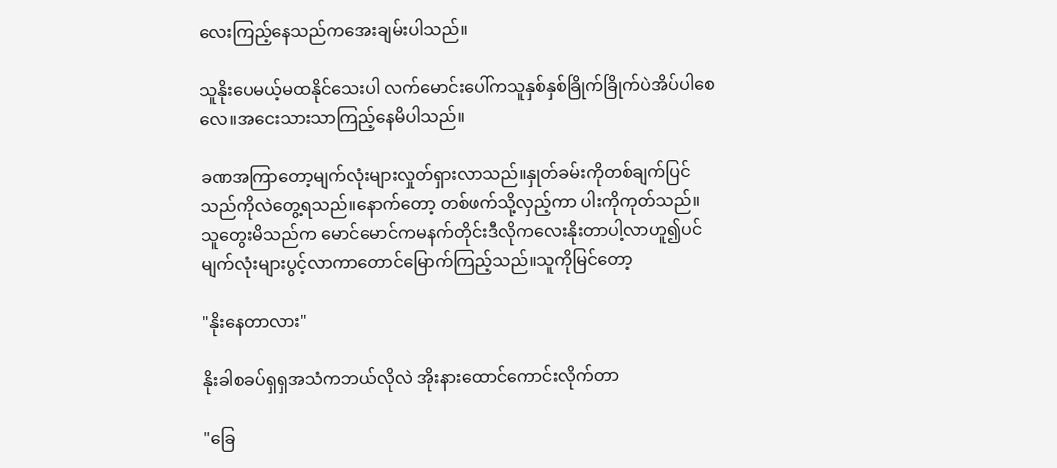လေးကြည့်နေသည်ကအေးချမ်းပါသည်။

သူနိုးပေမယ့်မထနိုင်သေးပါ လက်မောင်းပေါ်ကသူနှစ်နှစ်ခြိုက်ခြိုက်ပဲ‌အိပ်ပါစေလေ။အငေးသားသာကြည့်နေမိပါသည်။

ခဏအကြာတော့မျက်လုံးများလှုတ်ရှားလာသည်။နှုတ်ခမ်းကိုတစ်ချက်ပြင်သည်ကိုလဲတွေ့ရသည်။နောက်တော့ တစ်ဖက်သို့လှည့်ကာ ပါးကိုကုတ်သည်။
သူတွေးမိသည်က မောင်မောင်ကမနက်တိုင်းဒီလိုကလေးနိုးတာပါ့လာဟူ၍ပင် မျက်လုံးများပွင့်လာကာတောင်မြောက်ကြည့်သည်။သူကိုမြင်တော့

"နိုးနေတာလား"

နိုးခါစခပ်ရှရှအသံကဘယ်လိုလဲ အိုးနားထောင်ကောင်းလိုက်တာ

"ခြေ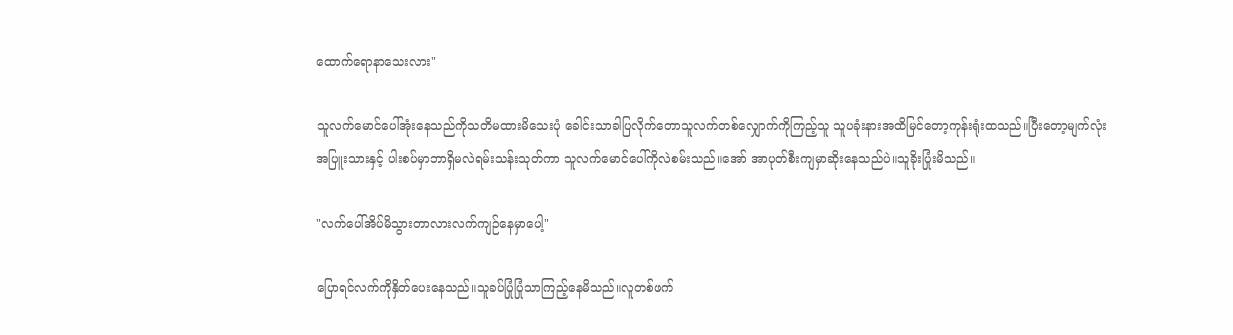ထောက်ရောနာသေးလား"

သူလက်မောင်ပေါ်အုံးနေသည်ကိုသတိမထားမိသေးပုံ ခေါင်းသာခါပြလိုက်တောသူလက်တစ်လျှောက်ကိုကြည့်သူ သူပခုံးနားအထိမြင်တော့ကုန်းရုံးထသည်။ပြီးတော့မျက်လုံးအပြူးသားနှင့် ပါးစပ်မှာဘာရှိမလဲရမ်းသန်းသုတ်ကာ သူလက်မောင်ပေါ်ကိုလဲစမ်းသည်။အော် အာပုတ်စီးကျမှာဆိုးနေသည်ပဲ။သူခိုး‌ပြုံးမိသည်။

"လက်ပေါ်အိပ်မိသွားတာလားလက်ကျဉ်နေမှာပေါ့"

ပြောရင်လက်ကိုနှိတ်ပေးနေသည်။သူခပ်ပြုံပြုံသာကြည့်နေမိသည်။လူတစ်ဖက်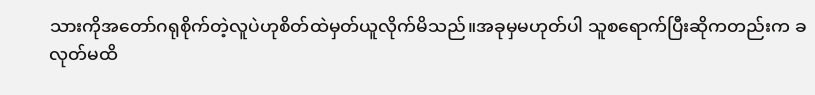သားကိုအတော်ဂရုစိုက်တဲ့လူပဲဟုစိတ်ထဲမှတ်ယူလိုက်မိသည်။အခုမှမဟုတ်ပါ သူစရောက်ပြီးဆိုကတည်းက ခလုတ်မထိ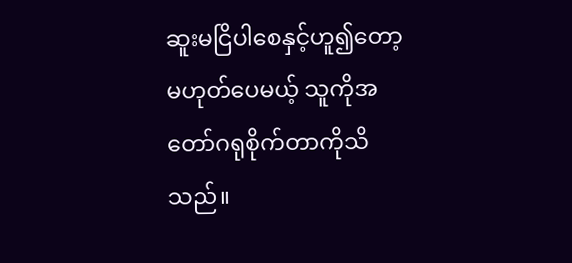ဆူးမငြိပါစေနှင့်ဟူ၍တော့မဟုတ်ပေမယ့် သူကိုအတော်ဂရုစိုက်တာကိုသိသည်။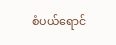စံပယ်ရောင်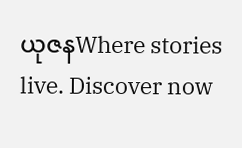ယုဇနWhere stories live. Discover now